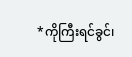*ကိုကြီးရင်ခွင်၊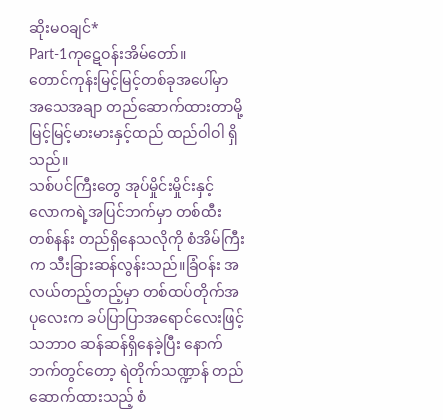ဆိုးမဝချင်*
Part-1ကုဋေဝန်းအိမ်တော်။
တောင်ကုန်းမြင့်မြင့်တစ်ခုအပေါ်မှာ အသေအချာ တည်ဆောက်ထားတာမို့ မြင့်မြင့်မားမားနှင့်ထည် ထည်ဝါဝါ ရှိသည်။
သစ်ပင်ကြီးတွေ အုပ်မှိုင်းမှိုင်းနှင့် လောကရဲ့အပြင်ဘက်မှာ တစ်ထီးတစ်နန်း တည်ရှိနေသလိုကို စံအိမ်ကြီးက သီးခြားဆန်လွန်းသည်။ခြံဝန်း အလယ်တည့်တည့်မှာ တစ်ထပ်တိုက်အပုလေးက ခပ်ပြာပြာအရောင်လေးဖြင့် သဘာဝ ဆန်ဆန်ရှိနေခဲ့ပြီး နောက်ဘက်တွင်တော့ ရဲတိုက်သဏ္ဍာန် တည်ဆောက်ထားသည့် စံ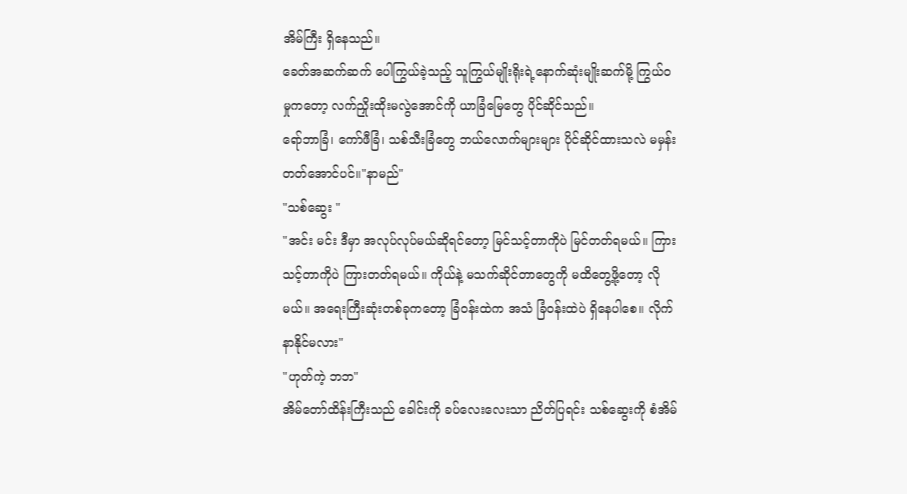အိမ်ကြီး ရှိနေသည်။
ခေတ်အဆက်ဆက် ပေါကြွယ်ခဲ့သည့် သူကြွယ်မျိုးရိုးရဲ့နောက်ဆုံးမျိုးဆက်မို့ ကြွယ်ဝမှုကတော့ လက်ညှိုးထိုးမလွဲအောင်ကို ယာခြံမြေတွေ ပိုင်ဆိုင်သည်။
ရော်ဘာခြံ၊ ကော်ဖီခြံ၊ သစ်သီးခြံတွေ ဘယ်လောက်များများ ပိုင်ဆိုင်ထားသလဲ မမှန်းတတ်အောင်ပင်။"နာမည်"
"သစ်ဆွေး "
"အင်း မင်း ဒီမှာ အလုပ်လုပ်မယ်ဆိုရင်တော့ မြင်သင့်တာကိုပဲ မြင်တတ်ရမယ်။ ကြားသင့်တာကိုပဲ ကြားတတ်ရမယ်။ ကိုယ်နဲ့ မသက်ဆိုင်တာတွေကို မထိတွေ့ဖို့တော့ လိုမယ်။ အရေးကြီးဆုံးတစ်ခုကတော့ ခြံဝန်းထဲက အသံ ခြံဝန်းထဲပဲ ရှိနေပါစေ။ လိုက်နာနိုင်မလား"
"ဟုတ်ကဲ့ ဘဘ"
အိမ်တော်ထိန်းကြီးသည် ခေါင်းကို ခပ်လေးလေးသာ ညိတ်ပြရင်း သစ်ဆွေးကို စံအိမ်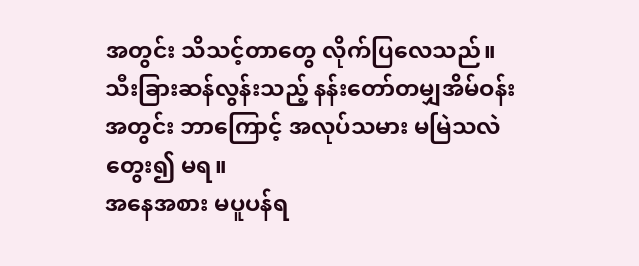အတွင်း သိသင့်တာတွေ လိုက်ပြလေသည်။
သီးခြားဆန်လွန်းသည့် နန်းတော်တမျှအိမ်ဝန်းအတွင်း ဘာကြောင့် အလုပ်သမား မမြဲသလဲ တွေး၍ မရ။
အနေအစား မပူပန်ရ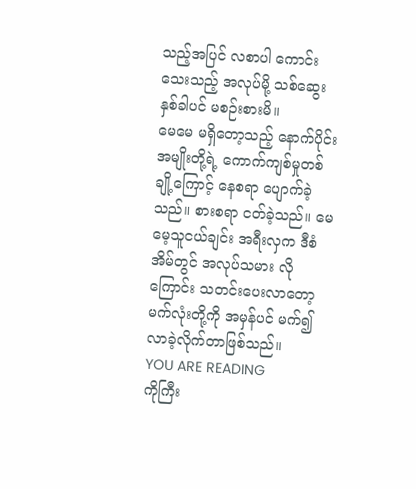သည့်အပြင် လစာပါ ကောင်းသေးသည့် အလုပ်မို့ သစ်ဆွေး နှစ်ခါပင် မစဉ်းစားမိ။
မေမေ မရှိတော့သည့် နောက်ပိုင်း အမျိုးတို့ရဲ့ ကောက်ကျစ်မှုတစ်ချို့ကြောင့် နေစရာ ပျောက်ခဲ့သည်။ စားစရာ ငတ်ခဲ့သည်။ မေမေ့သူငယ်ချင်း အရီးလှက ဒီစံအိမ်တွင် အလုပ်သမား လိုကြောင်း သတင်းပေးလာတော့ မက်လုံးတို့ကို အမှန်ပင် မက်၍ လာခဲ့လိုက်တာဖြစ်သည်။
YOU ARE READING
ကိုကြီး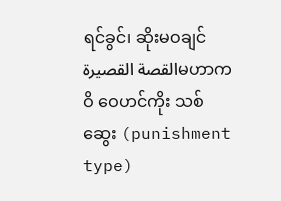ရင်ခွင်၊ ဆိုးမဝချင်
القصة القصيرةမဟာကဝိ ဝေဟင်ကိုး သစ်ဆွေး (punishment type)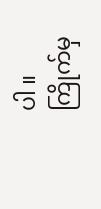ပါ ။ ကြိုက်မှ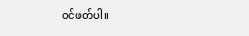ဝင်ဖတ်ပါ။